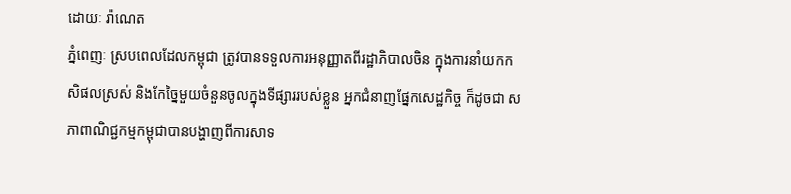ដោយៈ រ៉ាណេត
ភ្នំពេញៈ ស្របពេលដែលកម្ពុជា ត្រូវបានទទួលការអនុញ្ញាតពីរដ្ឋាភិបាលចិន ក្នុងការនាំយកកសិផលស្រស់ និងកែច្នៃមួយចំនួនចូលក្នុងទីផ្សាររបស់ខ្លួន អ្នកជំនាញផ្នែកសេដ្ឋកិច្ច ក៏ដូចជា សភាពាណិជ្ជកម្មកម្ពុជាបានបង្ហាញពីការសាទ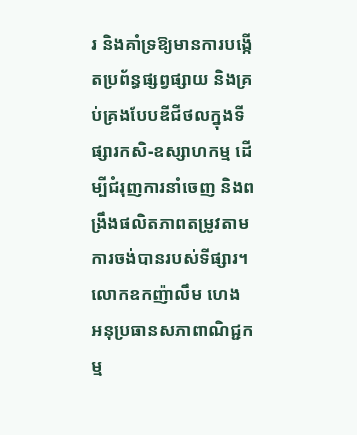រ និងគាំទ្រឱ្យមានការបង្កើតប្រព័ន្ធផ្សព្វផ្សាយ និងគ្រប់គ្រងបែបឌីជីថលក្នុងទីផ្សារកសិ-ឧស្សាហកម្ម ដើម្បីជំរុញការនាំចេញ និងពង្រឹងផលិតភាពតម្រូវតាមការចង់បានរបស់ទីផ្សារ។
លោកឧកញ៉ាលឹម ហេង អនុប្រធានសភាពាណិជ្ជកម្ម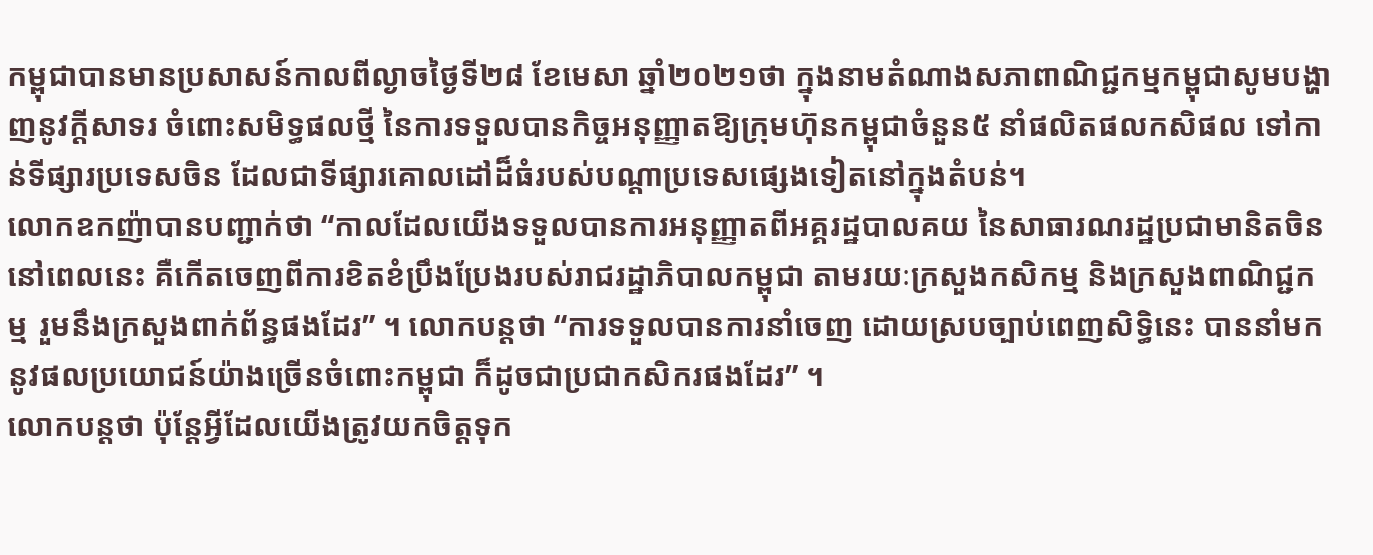កម្ពុជាបានមានប្រសាសន៍កាលពីល្ងាចថ្ងៃទី២៨ ខែមេសា ឆ្នាំ២០២១ថា ក្នុងនាមតំណាងសភាពាណិជ្ជកម្មកម្ពុជាសូមបង្ហាញនូវក្ដីសាទរ ចំពោះសមិទ្ធផលថ្មី នៃការទទួលបានកិច្ចអនុញ្ញាតឱ្យក្រុមហ៊ុនកម្ពុជាចំនួន៥ នាំផលិតផលកសិផល ទៅកាន់ទីផ្សារប្រទេសចិន ដែលជាទីផ្សារគោលដៅដ៏ធំរបស់បណ្តាប្រទេសផ្សេងទៀតនៅក្នុងតំបន់។
លោកឧកញ៉ាបានបញ្ជាក់ថា “កាលដែលយើងទទួលបានការអនុញ្ញាតពីអគ្គរដ្ឋបាលគយ នៃសាធារណរដ្ឋប្រជាមានិតចិននៅពេលនេះ គឺកើតចេញពីការខិតខំប្រឹងប្រែងរបស់រាជរដ្ឋាភិបាលកម្ពុជា តាមរយៈក្រសួងកសិកម្ម និងក្រសួងពាណិជ្ជកម្ម រួមនឹងក្រសួងពាក់ព័ន្ធផងដែរ” ។ លោកបន្តថា “ការទទួលបានការនាំចេញ ដោយស្របច្បាប់ពេញសិទ្ធិនេះ បាននាំមកនូវផលប្រយោជន៍យ៉ាងច្រើនចំពោះកម្ពុជា ក៏ដូចជាប្រជាកសិករផងដែរ” ។
លោកបន្តថា ប៉ុន្តែអ្វីដែលយើងត្រូវយកចិត្តទុក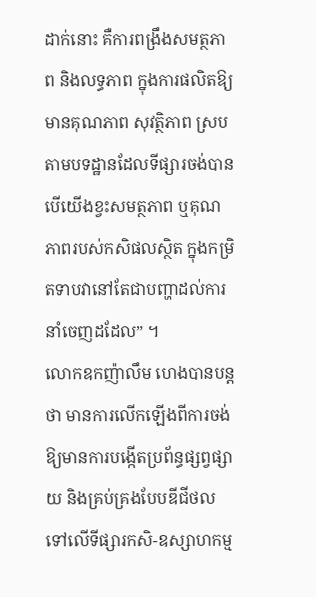ដាក់នោះ គឺការពង្រឹងសមត្ថភាព និងលទ្ធភាព ក្នុងការផលិតឱ្យមានគុណភាព សុវត្ថិភាព ស្របតាមបទដ្ឋានដែលទីផ្សារចង់បាន បើយើងខ្វះសមត្ថភាព ឬគុណភាពរបស់កសិផលស្ថិត ក្នុងកម្រិតទាបវានៅតែជាបញ្ហាដល់ការនាំចេញដដែល” ។
លោកឧកញ៉ាលឹម ហេងបានបន្តថា មានការលើកឡើងពីការចង់ឱ្យមានការបង្កើតប្រព័ន្ធផ្សព្វផ្សាយ និងគ្រប់គ្រងបែបឌីជីថលទៅលើទីផ្សារកសិ-ឧស្សាហកម្ម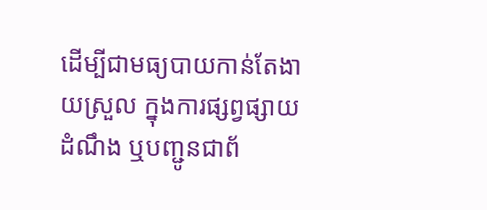ដើម្បីជាមធ្យបាយកាន់តែងាយស្រួល ក្នុងការផ្សព្វផ្សាយដំណឹង ឬបញ្ជូនជាព័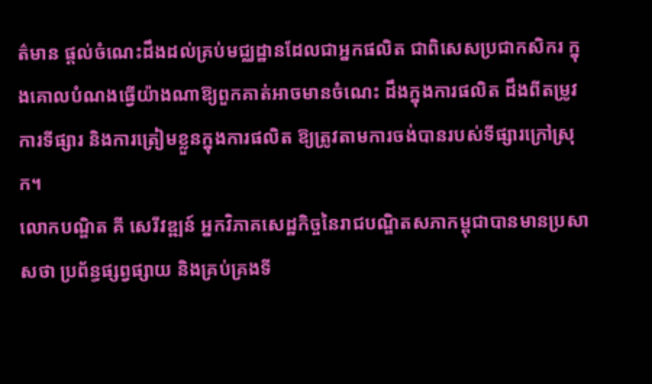ត៌មាន ផ្តល់ចំណេះដឹងដល់គ្រប់មជ្ឈដ្ឋានដែលជាអ្នកផលិត ជាពិសេសប្រជាកសិករ ក្នុងគោលបំណងធ្វើយ៉ាងណាឱ្យពួកគាត់អាចមានចំណេះ ដឹងក្នុងការផលិត ដឹងពីតម្រូវការទីផ្សារ និងការត្រៀមខ្លួនក្នុងការផលិត ឱ្យត្រូវតាមការចង់បានរបស់ទីផ្សារក្រៅស្រុក។
លោកបណ្ឌិត គី សេរីវឌ្ឍន៍ អ្នកវិភាគសេដ្ឋកិច្ចនៃរាជបណ្ឌិតសភាកម្ពុជាបានមានប្រសាសថា ប្រព័ន្ធផ្សព្វផ្សាយ និងគ្រប់គ្រងទី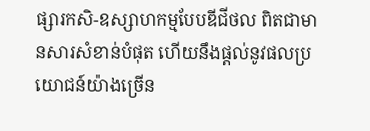ផ្សារកសិ-ឧស្សាហកម្មបែបឌីជីថល ពិតជាមានសារសំខាន់បំផុត ហើយនឹងផ្តល់នូវផលប្រយោជន៍យ៉ាងច្រើន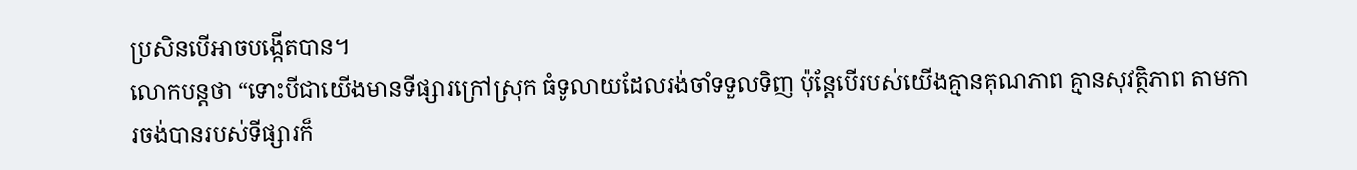ប្រសិនបើអាចបង្កើតបាន។
លោកបន្តថា “ទោះបីជាយើងមានទីផ្សារក្រៅស្រុក ធំទូលាយដែលរង់ចាំទទួលទិញ ប៉ុន្តែបើរបស់យើងគ្មានគុណភាព គ្មានសុវត្ថិភាព តាមការចង់បានរបស់ទីផ្សារក៏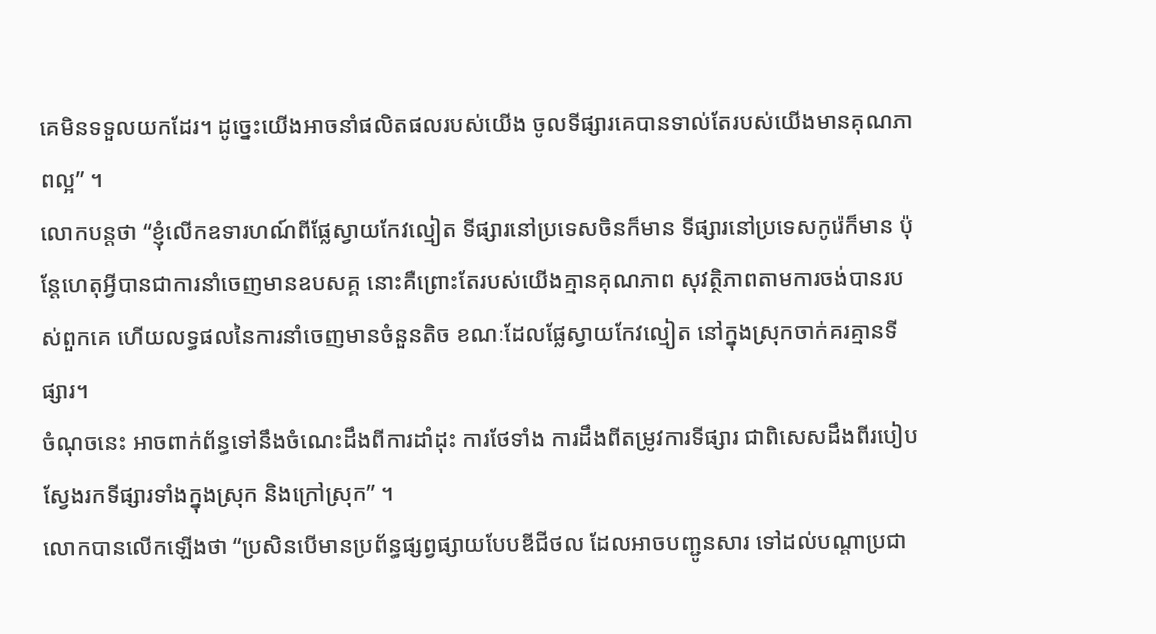គេមិនទទួលយកដែរ។ ដូច្នេះយើងអាចនាំផលិតផលរបស់យើង ចូលទីផ្សារគេបានទាល់តែរបស់យើងមានគុណភាពល្អ” ។
លោកបន្តថា “ខ្ញុំលើកឧទារហណ៍ពីផ្លែស្វាយកែវល្មៀត ទីផ្សារនៅប្រទេសចិនក៏មាន ទីផ្សារនៅប្រទេសកូរ៉េក៏មាន ប៉ុន្តែហេតុអ្វីបានជាការនាំចេញមានឧបសគ្គ នោះគឺព្រោះតែរបស់យើងគ្មានគុណភាព សុវត្ថិភាពតាមការចង់បានរបស់ពួកគេ ហើយលទ្ធផលនៃការនាំចេញមានចំនួនតិច ខណៈដែលផ្លែស្វាយកែវល្មៀត នៅក្នុងស្រុកចាក់គរគ្មានទីផ្សារ។
ចំណុចនេះ អាចពាក់ព័ន្ធទៅនឹងចំណេះដឹងពីការដាំដុះ ការថែទាំង ការដឹងពីតម្រូវការទីផ្សារ ជាពិសេសដឹងពីរបៀបស្វែងរកទីផ្សារទាំងក្នុងស្រុក និងក្រៅស្រុក” ។
លោកបានលើកឡើងថា “ប្រសិនបើមានប្រព័ន្ធផ្សព្វផ្សាយបែបឌីជីថល ដែលអាចបញ្ជូនសារ ទៅដល់បណ្តាប្រជា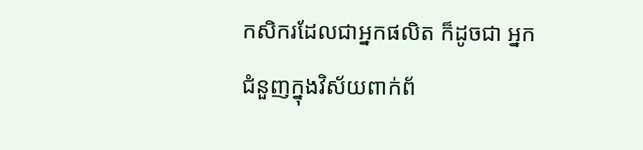កសិករដែលជាអ្នកផលិត ក៏ដូចជា អ្នកជំនួញក្នុងវិស័យពាក់ព័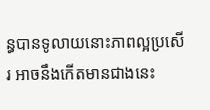ន្ធបានទូលាយនោះភាពល្អប្រសើរ អាចនឹងកើតមានជាងនេះ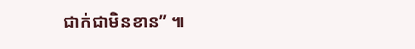ជាក់ជាមិនខាន” ៕